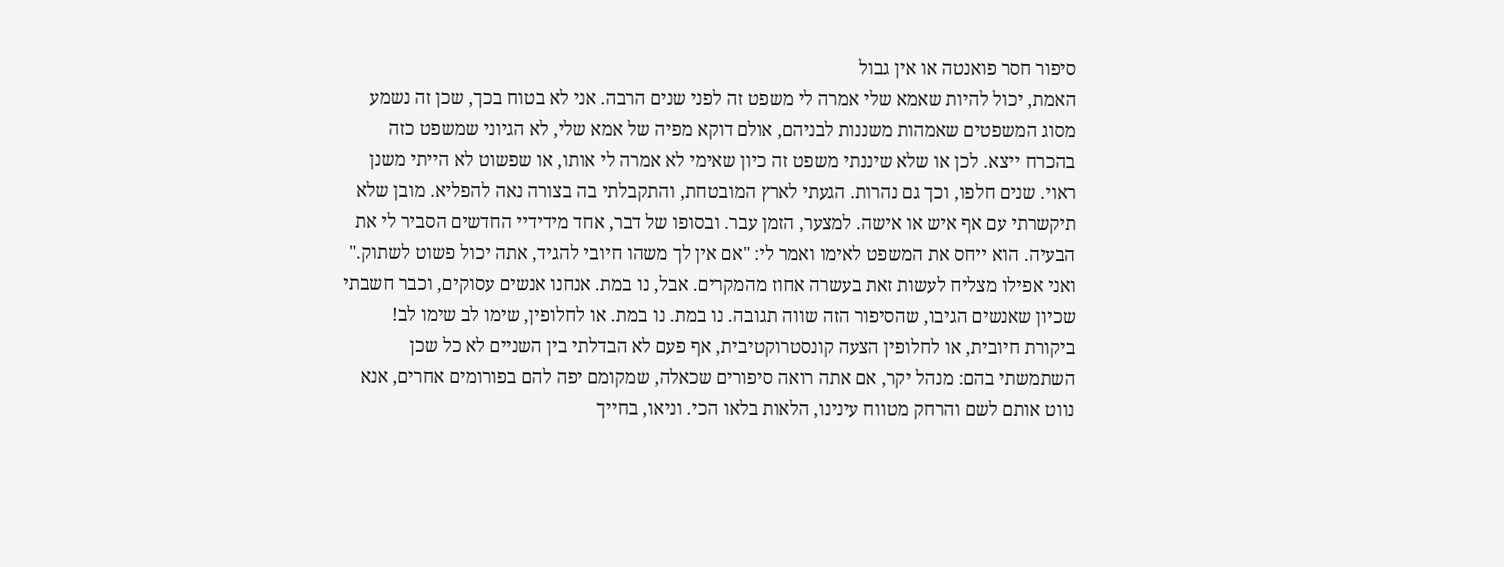סיפור חסר פואנטה או אין גבול
האמת, יכול להיות שאמא שלי אמרה לי משפט זה לפני שנים הרבה. אני לא בטוח בכך, שכן זה נשמע מסוג המשפטים שאמהות משננות לבניהם, אולם דוקא מפיה של אמא שלי, לא הגיוני שמשפט כזה בהכרח ייצא. לכן או שלא שיננתי משפט זה כיון שאימי לא אמרה לי אותו, או שפשוט לא הייתי משנן ראוי. שנים חלפו, וכך גם נהרות. הגעתי לארץ המובטחת, והתקבלתי בה בצורה נאה להפליא. מובן שלא תיקשרתי עם אף איש או אישה. למצער, הזמן עבר. ובסופו של דבר, אחד מידידיי החדשים הסביר לי את הבעיה. הוא ייחס את המשפט לאימו ואמר לי: "אם אין לך משהו חיובי להגיד, אתה יכול פשוט לשתוק." ואני אפילו מצליח לעשות זאת בעשרה אחוז מהמקרים. אבל, נו במת. אנחנו אנשים עסוקים, וכבר חשבתי שכיון שאנשים הגיבו, שהסיפור הזה שווה תגובה. נו במת. נו במת. או לחלופין, שימו לב שימו לב! ביקורת חיובית, או לחלופין הצעה קונסטרוקטיבית, אף פעם לא הבדלתי בין השניים לא כל שכן השתמשתי בהם: מנהל יקר, אם אתה רואה סיפורים שכאלה, שמקומם יפה להם בפורומים אחרים, אנא נווט אותם לשם והרחק מטווח עינינו, הלאות בלאו הכי. וניאו, בחייך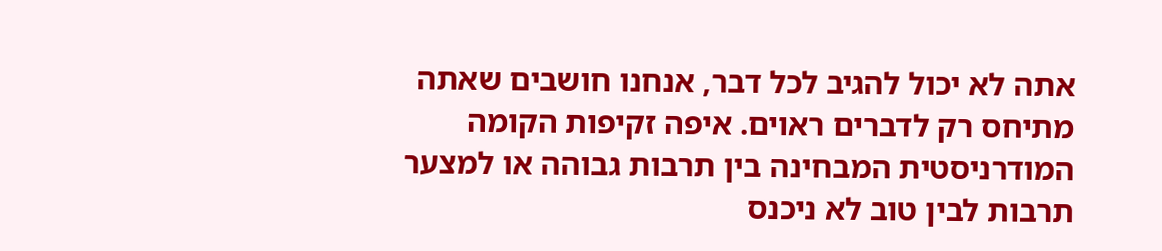אתה לא יכול להגיב לכל דבר, אנחנו חושבים שאתה מתיחס רק לדברים ראוים. איפה זקיפות הקומה המודרניסטית המבחינה בין תרבות גבוהה או למצער תרבות לבין טוב לא ניכנס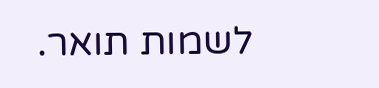לשמות תואר.